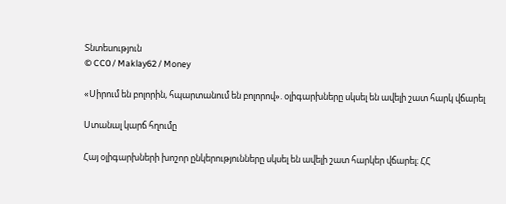Տնտեսություն
© CC0 / Maklay62 / Money

«Սիրում են բոլորին, հպարտանում են բոլորով». օլիգարխները սկսել են ավելի շատ հարկ վճարել

Ստանալ կարճ հղումը

Հայ օլիգարխների խոշոր ընկերությունները սկսել են ավելի շատ հարկեր վճարել։ ՀՀ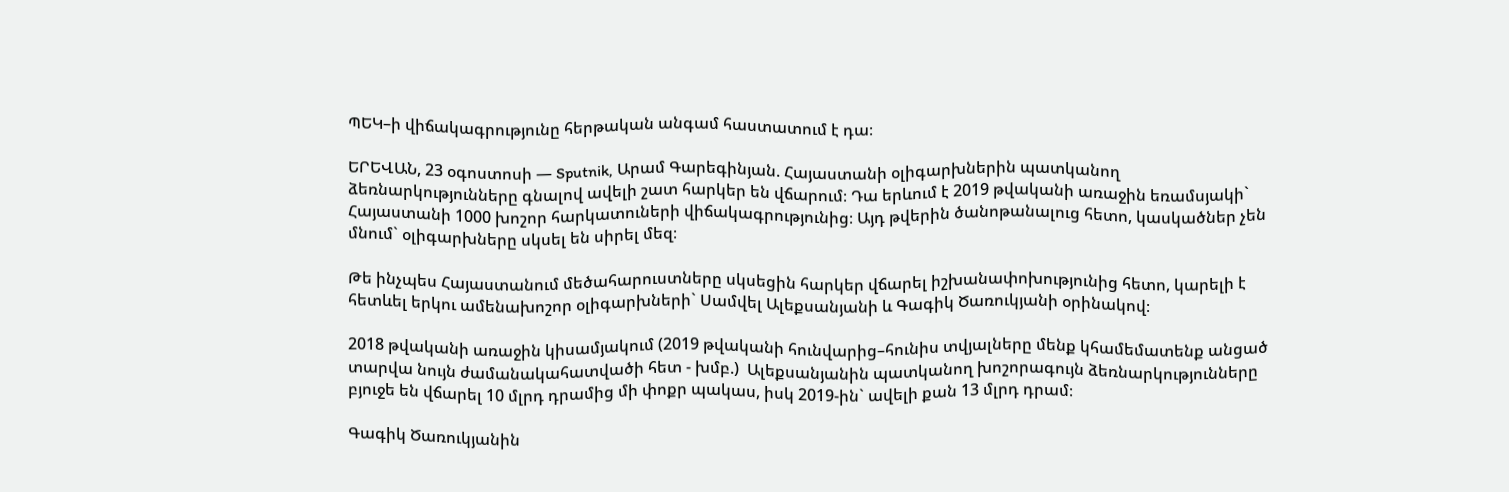ՊԵԿ–ի վիճակագրությունը հերթական անգամ հաստատում է դա։

ԵՐԵՎԱՆ, 23 օգոստոսի — Sputnik, Արամ Գարեգինյան. Հայաստանի օլիգարխներին պատկանող ձեռնարկությունները գնալով ավելի շատ հարկեր են վճարում։ Դա երևում է 2019 թվականի առաջին եռամսյակի` Հայաստանի 1000 խոշոր հարկատուների վիճակագրությունից։ Այդ թվերին ծանոթանալուց հետո, կասկածներ չեն մնում` օլիգարխները սկսել են սիրել մեզ։

Թե ինչպես Հայաստանում մեծահարուստները սկսեցին հարկեր վճարել իշխանափոխությունից հետո, կարելի է հետևել երկու ամենախոշոր օլիգարխների` Սամվել Ալեքսանյանի և Գագիկ Ծառուկյանի օրինակով։

2018 թվականի առաջին կիսամյակում (2019 թվականի հունվարից–հունիս տվյալները մենք կհամեմատենք անցած տարվա նույն ժամանակահատվածի հետ - խմբ.)  Ալեքսանյանին պատկանող խոշորագույն ձեռնարկությունները բյուջե են վճարել 10 մլրդ դրամից մի փոքր պակաս, իսկ 2019-ին` ավելի քան 13 մլրդ դրամ։

Գագիկ Ծառուկյանին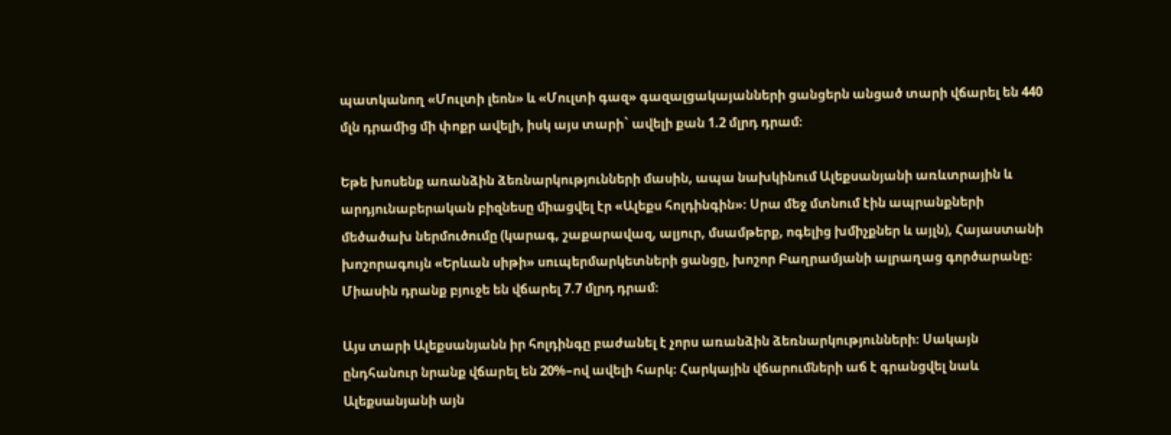պատկանող «Մուլտի լեոն» և «Մուլտի գազ» գազալցակայանների ցանցերն անցած տարի վճարել են 440 մլն դրամից մի փոքր ավելի, իսկ այս տարի` ավելի քան 1.2 մլրդ դրամ։

Եթե խոսենք առանձին ձեռնարկությունների մասին, ապա նախկինում Ալեքսանյանի առևտրային և արդյունաբերական բիզնեսը միացվել էր «Ալեքս հոլդինգին»։ Սրա մեջ մտնում էին ապրանքների մեծածախ ներմուծումը (կարագ, շաքարավազ, ալյուր, մսամթերք, ոգելից խմիչքներ և այլն), Հայաստանի խոշորագույն «Երևան սիթի» սուպերմարկետների ցանցը, խոշոր Բաղրամյանի ալրաղաց գործարանը։ Միասին դրանք բյուջե են վճարել 7.7 մլրդ դրամ։

Այս տարի Ալեքսանյանն իր հոլդինգը բաժանել է չորս առանձին ձեռնարկությունների։ Սակայն ընդհանուր նրանք վճարել են 20%–ով ավելի հարկ։ Հարկային վճարումների աճ է գրանցվել նաև Ալեքսանյանի այն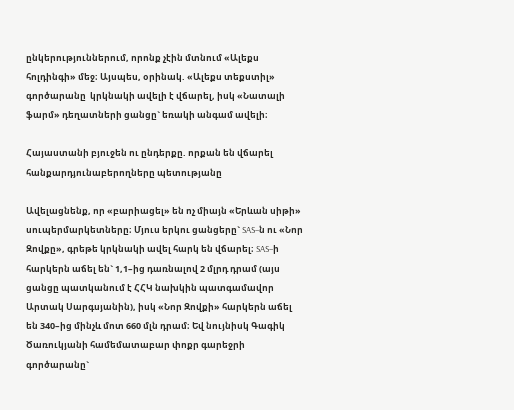ընկերություններում, որոնք չէին մտնում «Ալեքս հոլդինգի» մեջ։ Այսպես, օրինակ. «Ալեքս տեքստիլ» գործարանը  կրկնակի ավելի է վճարել, իսկ «Նատալի ֆարմ» դեղատների ցանցը` եռակի անգամ ավելի։

Հայաստանի բյուջեն ու ընդերքը. որքան են վճարել հանքարդյունաբերողները պետությանը

Ավելացնենք, որ «բարիացել» են ոչ միայն «Երևան սիթի» սուպերմարկետները։ Մյուս երկու ցանցերը` SAS–ն ու «Նոր Զովքը», գրեթե կրկնակի ավել հարկ են վճարել։ SAS–ի հարկերն աճել են` 1,1–ից դառնալով 2 մլրդ դրամ (այս ցանցը պատկանում է ՀՀԿ նախկին պատգամավոր Արտակ Սարգսյանին), իսկ «Նոր Զովքի» հարկերն աճել են 340–ից մինչև մոտ 660 մլն դրամ։ Եվ նույնիսկ Գագիկ Ծառուկյանի համեմատաբար փոքր գարեջրի գործարանը`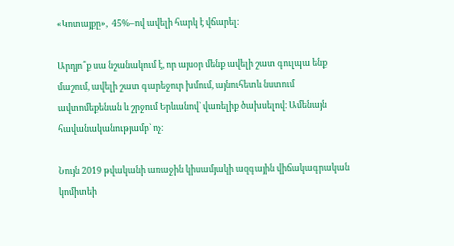«Կոտայքը»,  45%–ով ավելի հարկ է վճարել։

Արդյո՞ք սա նշանակում է, որ այսօր մենք ավելի շատ գուլպա ենք մաշում, ավելի շատ գարեջուր խմում, այնուհետև նստում ավտոմեքենան և շրջում Երևանով` վառելիք ծախսելով։ Ամենայն հավանականությամբ` ոչ։

Նույն 2019 թվականի առաջին կիսամյակի ազգային վիճակագրական կոմիտեի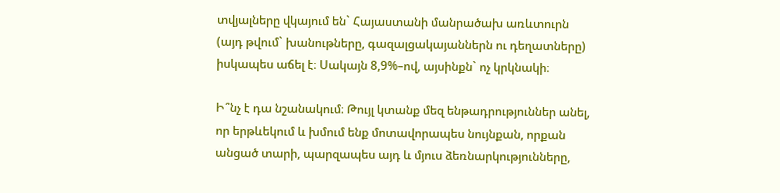տվյալները վկայում են` Հայաստանի մանրածախ առևտուրն (այդ թվում` խանութները, գազալցակայաններն ու դեղատները) իսկապես աճել է։ Սակայն 8,9%–ով, այսինքն` ոչ կրկնակի։

Ի՞նչ է դա նշանակում։ Թույլ կտանք մեզ ենթադրություններ անել, որ երթևեկում և խմում ենք մոտավորապես նույնքան, որքան անցած տարի, պարզապես այդ և մյուս ձեռնարկությունները,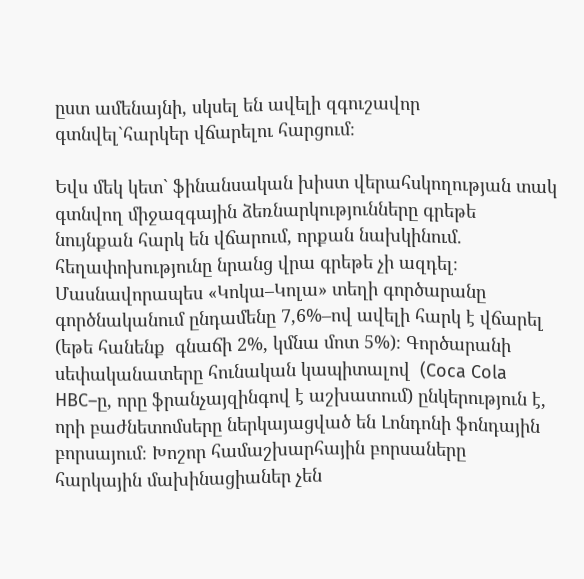ըստ ամենայնի, սկսել են ավելի զգուշավոր գտնվել`հարկեր վճարելու հարցում։

Եվս մեկ կետ` ֆինանսական խիստ վերահսկողության տակ գտնվող միջազգային ձեռնարկությունները գրեթե նույնքան հարկ են վճարում, որքան նախկինում. հեղափոխությունը նրանց վրա գրեթե չի ազդել։ Մասնավորապես «Կոկա–Կոլա» տեղի գործարանը գործնականում ընդամենը 7,6%–ով ավելի հարկ է վճարել (եթե հանենք  գնաճի 2%, կմնա մոտ 5%)։ Գործարանի սեփականատերը հունական կապիտալով  (Coca Cola HBC–ը, որը ֆրանչայզինգով է աշխատում) ընկերություն է, որի բաժնետոմսերը ներկայացված են Լոնդոնի ֆոնդային բորսայում։ Խոշոր համաշխարհային բորսաները հարկային մախինացիաներ չեն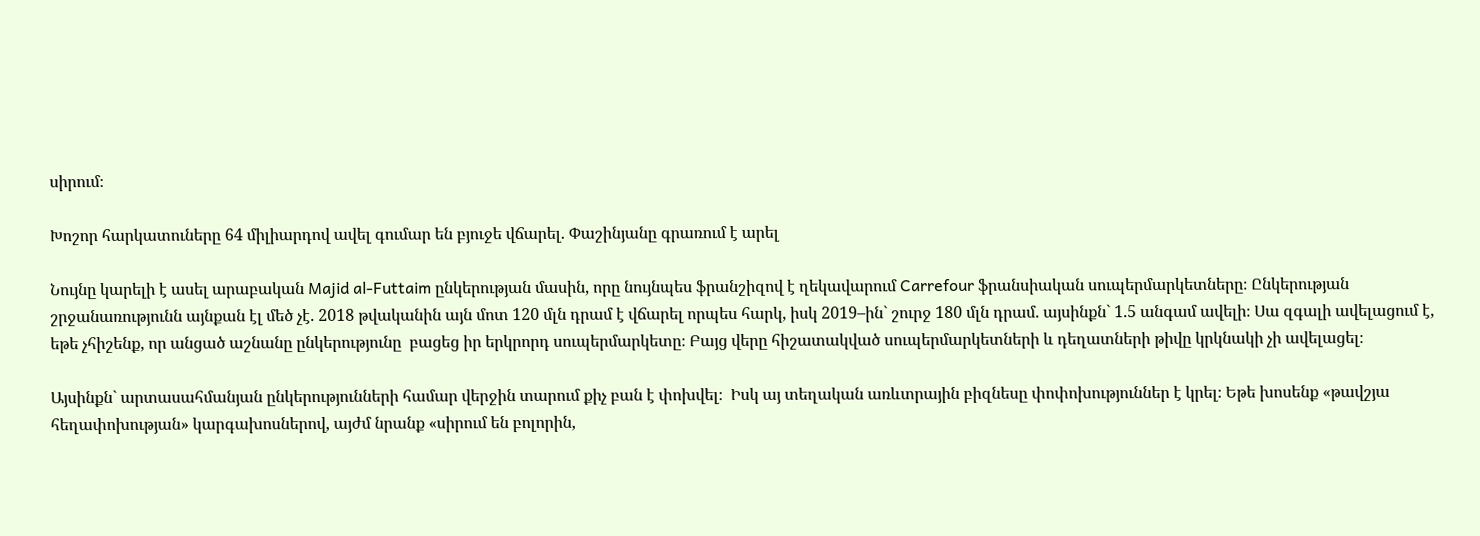սիրում։

Խոշոր հարկատուները 64 միլիարդով ավել գումար են բյուջե վճարել. Փաշինյանը գրառում է արել

Նույնը կարելի է ասել արաբական Majid al-Futtaim ընկերության մասին, որը նույնպես ֆրանշիզով է ղեկավարում Carrefour ֆրանսիական սուպերմարկետները։ Ընկերության շրջանառությունն այնքան էլ մեծ չէ. 2018 թվականին այն մոտ 120 մլն դրամ է վճարել որպես հարկ, իսկ 2019–ին` շուրջ 180 մլն դրամ. այսինքն` 1.5 անգամ ավելի։ Սա զգալի ավելացում է, եթե չհիշենք, որ անցած աշնանը ընկերությունը  բացեց իր երկրորդ սուպերմարկետը։ Բայց վերը հիշատակված սուպերմարկետների և դեղատների թիվը կրկնակի չի ավելացել։

Այսինքն` արտասահմանյան ընկերությունների համար վերջին տարում քիչ բան է փոխվել։  Իսկ այ տեղական առևտրային բիզնեսը փոփոխություններ է կրել։ Եթե խոսենք «թավշյա հեղափոխության» կարգախոսներով, այժմ նրանք «սիրում են բոլորին,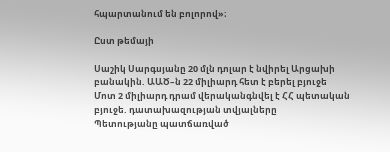հպարտանում են բոլորով»։

Ըստ թեմայի

Սաշիկ Սարգսյանը 20 մլն դոլար է նվիրել Արցախի բանակին. ԱԱԾ–ն 22 միլիարդ հետ է բերել բյուջե
Մոտ 2 միլիարդ դրամ վերականգնվել է ՀՀ պետական բյուջե. դատախազության տվյալները
Պետությանը պատճառված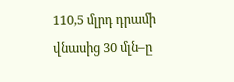110,5 մլրդ դրամի վնասից 30 մլն–ը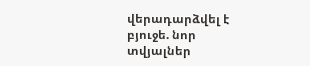վերադարձվել է բյուջե. նոր տվյալներ